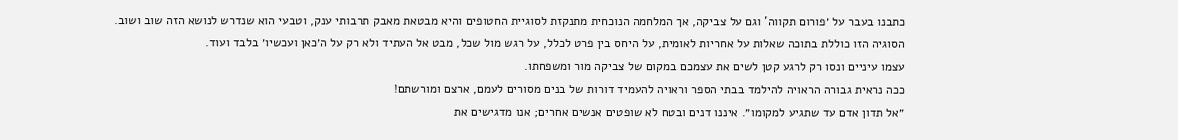כתבנו בעבר על ׳פורום תקווה’ וגם על צביקה, אך המלחמה הנוכחית מתנקזת לסוגיית החטופים והיא מבטאת מאבק תרבותי ענק, וטבעי הוא שנדרש לנושא הזה שוב ושוב.
הסוגיה הזו כוללת בתוכה שאלות על אחריות לאומית, על היחס בין פרט לכלל, על רגש מול שכל, מבט אל העתיד ולא רק על ה׳כאן ועכשיו׳ בלבד ועוד.
עצמו עיניים ונסו רק לרגע קטן לשים את עצמכם במקום של צביקה מור ומשפחתו.
ככה נראית גבורה הראויה להילמד בבתי הספר וראויה להעמיד דורות של בנים מסורים לעמם, ארצם ומורשתם!
״אל תדון אדם עד שתגיע למקומו״. איננו דנים ובטח לא שופטים אנשים אחרים; אנו מדגישים את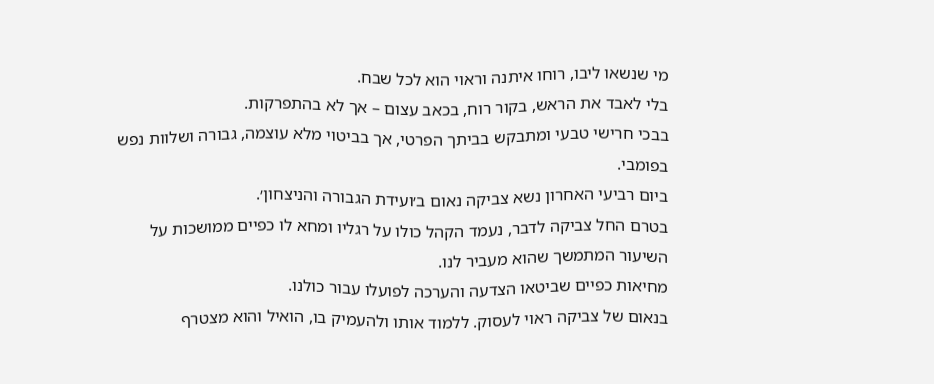מי שנשאו ליבו, רוחו איתנה וראוי הוא לכל שבח.
בלי לאבד את הראש, בקור רוח, בכאב עצום – אך לא בהתפרקות.
בבכי חרישי טבעי ומתבקש בביתך הפרטי, אך בביטוי מלא עוצמה, גבורה ושלוות נפש בפומבי.
ביום רביעי האחרון נשא צביקה נאום ב׳ועידת הגבורה והניצחון׳.
בטרם החל צביקה לדבר, נעמד הקהל כולו על רגליו ומחא לו כפיים ממושכות על השיעור המתמשך שהוא מעביר לנו.
מחיאות כפיים שביטאו הצדעה והערכה לפועלו עבור כולנו.
בנאום של צביקה ראוי לעסוק. ללמוד אותו ולהעמיק בו, הואיל והוא מצטרף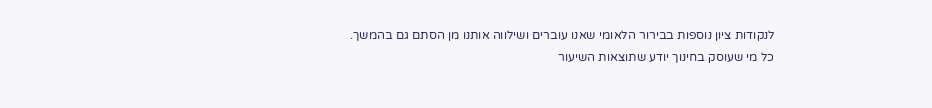לנקודות ציון נוספות בבירור הלאומי שאנו עוברים ושילווה אותנו מן הסתם גם בהמשך.
כל מי שעוסק בחינוך יודע שתוצאות השיעור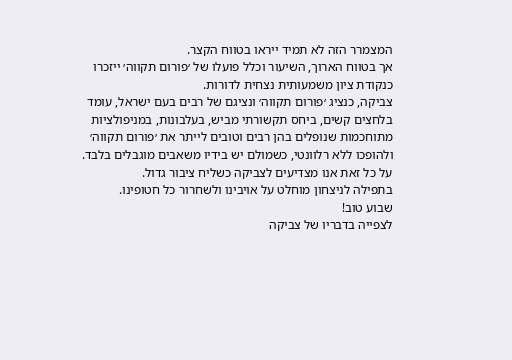המצמרר הזה לא תמיד ייראו בטווח הקצר.
אך בטווח הארוך, השיעור וכלל פועלו של ׳פורום תקווה׳ ייזכרו כנקודת ציון משמעותית נצחית לדורות.
צביקה, כנציג ׳פורום תקווה׳ ונציגם של רבים בעם ישראל, עומד בלחצים קשים, ביחס תקשורתי מביש, בעלבונות, במניפולציות מתוחכמות שנופלים בהן רבים וטובים לייתר את ׳פורום תקווה׳ ולהופכו ללא רלוונטי, כשמולם יש בידיו משאבים מוגבלים בלבד.
על כל זאת אנו מצדיעים לצביקה כשליח ציבור גדול.
בתפילה לניצחון מוחלט על אויבינו ולשחרור כל חטופינו.
שבוע טוב!
לצפייה בדבריו של צביקה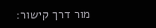מור דרך קישור: